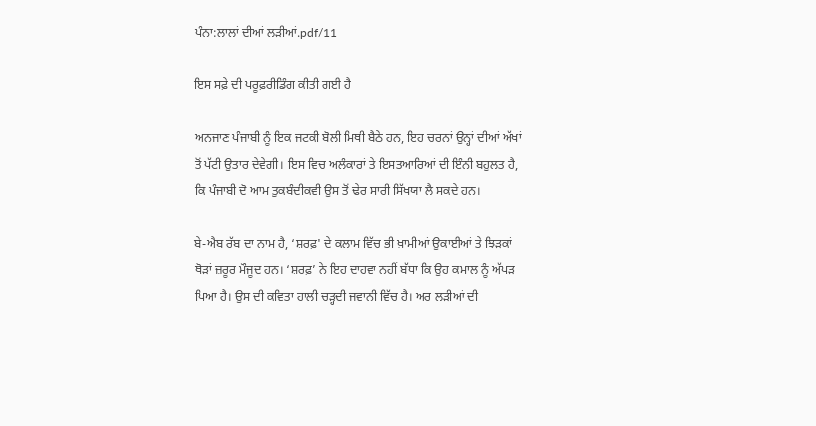ਪੰਨਾ:ਲਾਲਾਂ ਦੀਆਂ ਲੜੀਆਂ.pdf/11

ਇਸ ਸਫ਼ੇ ਦੀ ਪਰੂਫ਼ਰੀਡਿੰਗ ਕੀਤੀ ਗਈ ਹੈ

ਅਨਜਾਣ ਪੰਜਾਬੀ ਨੂੰ ਇਕ ਜਟਕੀ ਬੋਲੀ ਮਿਥੀ ਬੈਠੇ ਹਨ, ਇਹ ਚਰਨਾਂ ਉਨ੍ਹਾਂ ਦੀਆਂ ਅੱਖਾਂ ਤੋਂ ਪੱਟੀ ਉਤਾਰ ਦੇਵੇਗੀ। ਇਸ ਵਿਚ ਅਲੰਕਾਰਾਂ ਤੇ ਇਸਤਆਰਿਆਂ ਦੀ ਇੰਨੀ ਬਹੁਲਤ ਹੈ, ਕਿ ਪੰਜਾਬੀ ਦੋ ਆਮ ਤੁਕਬੰਦੀਕਵੀ ਉਸ ਤੋਂ ਢੇਰ ਸਾਰੀ ਸਿੱਖਯਾ ਲੈ ਸਕਦੇ ਹਨ।

ਬੇ-ਐਬ ਰੱਬ ਦਾ ਨਾਮ ਹੈ, ‘ਸ਼ਰਫ਼' ਦੇ ਕਲਾਮ ਵਿੱਚ ਭੀ ਖ਼ਾਮੀਆਂ ਉਕਾਈਆਂ ਤੇ ਝਿੜਕਾਂ ਥੋੜਾਂ ਜ਼ਰੂਰ ਮੌਜੂਦ ਹਨ। ‘ਸ਼ਰਫ਼’ ਨੇ ਇਹ ਦਾਹਵਾ ਨਹੀਂ ਬੱਧਾ ਕਿ ਉਹ ਕਮਾਲ ਨੂੰ ਅੱਪੜ ਪਿਆ ਹੈ। ਉਸ ਦੀ ਕਵਿਤਾ ਹਾਲੀ ਚੜ੍ਹਦੀ ਜਵਾਨੀ ਵਿੱਚ ਹੈ। ਅਰ ਲੜੀਆਂ ਦੀ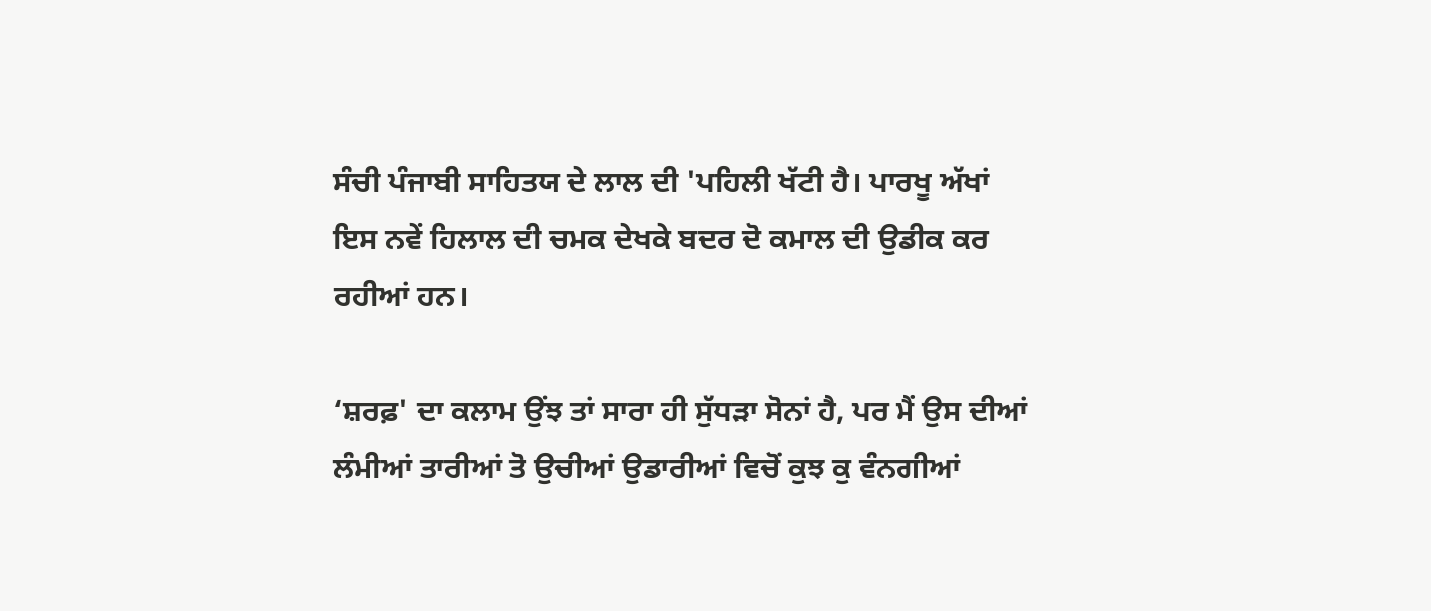ਸੰਚੀ ਪੰਜਾਬੀ ਸਾਹਿਤਯ ਦੇ ਲਾਲ ਦੀ 'ਪਹਿਲੀ ਖੱਟੀ ਹੈ। ਪਾਰਖੂ ਅੱਖਾਂ ਇਸ ਨਵੇਂ ਹਿਲਾਲ ਦੀ ਚਮਕ ਦੇਖਕੇ ਬਦਰ ਦੋ ਕਮਾਲ ਦੀ ਉਡੀਕ ਕਰ ਰਹੀਆਂ ਹਨ।

‘ਸ਼ਰਫ਼' ਦਾ ਕਲਾਮ ਉਂਝ ਤਾਂ ਸਾਰਾ ਹੀ ਸੁੱਧੜਾ ਸੋਨਾਂ ਹੈ, ਪਰ ਮੈਂ ਉਸ ਦੀਆਂ ਲੰਮੀਆਂ ਤਾਰੀਆਂ ਤੋ ਉਚੀਆਂ ਉਡਾਰੀਆਂ ਵਿਚੋਂ ਕੁਝ ਕੁ ਵੰਨਗੀਆਂ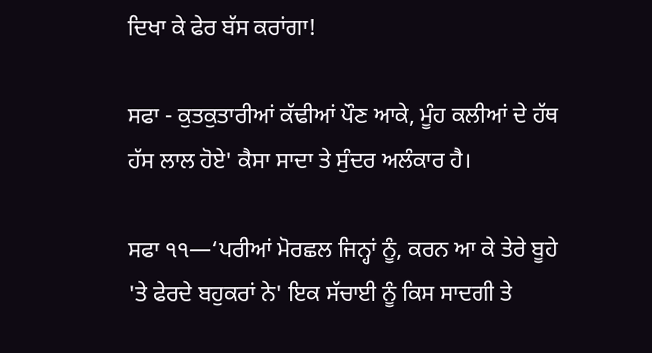ਦਿਖਾ ਕੇ ਫੇਰ ਬੱਸ ਕਰਾਂਗਾ!

ਸਫਾ - ਕੁਤਕੁਤਾਰੀਆਂ ਕੱਢੀਆਂ ਪੌਣ ਆਕੇ, ਮੂੰਹ ਕਲੀਆਂ ਦੇ ਹੱਥ ਹੱਸ ਲਾਲ ਹੋਏ' ਕੈਸਾ ਸਾਦਾ ਤੇ ਸੁੰਦਰ ਅਲੰਕਾਰ ਹੈ।

ਸਫਾ ੧੧—‘ਪਰੀਆਂ ਮੋਰਛਲ ਜਿਨ੍ਹਾਂ ਨੂੰ, ਕਰਨ ਆ ਕੇ ਤੇਰੇ ਬੂਹੇ 'ਤੇ ਫੇਰਦੇ ਬਹੁਕਰਾਂ ਨੇ' ਇਕ ਸੱਚਾਈ ਨੂੰ ਕਿਸ ਸਾਦਗੀ ਤੇ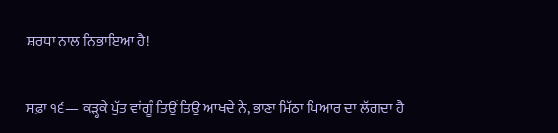ਸ਼ਰਧਾ ਨਾਲ ਨਿਭਾਇਆ ਹੈ!

ਸਫ਼ਾ ੧੬— ਕੜ੍ਹਕੇ ਪੁੱਤ ਵਾਂਗੂੰ ਤਿਉਂ ਤਿਉ ਆਖਦੇ ਨੇ, ਭਾਣਾ ਮਿੱਠਾ ਪਿਆਰ ਦਾ ਲੱਗਦਾ ਹੈ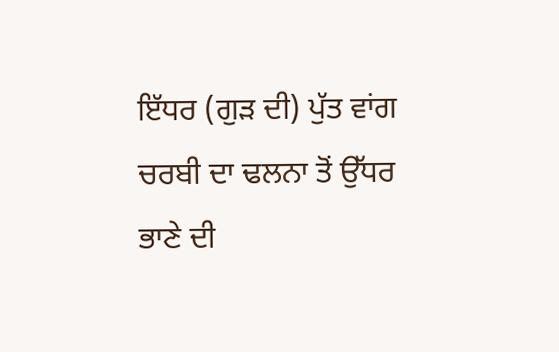ਇੱਧਰ (ਗੁੜ ਦੀ) ਪੁੱਤ ਵਾਂਗ ਚਰਬੀ ਦਾ ਢਲਨਾ ਤੋਂ ਉੱਧਰ ਭਾਣੇ ਦੀ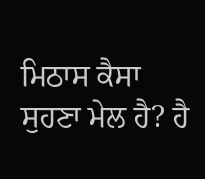ਮਿਠਾਸ ਕੈਸਾ ਸੁਹਣਾ ਮੇਲ ਹੈ? ਹੈ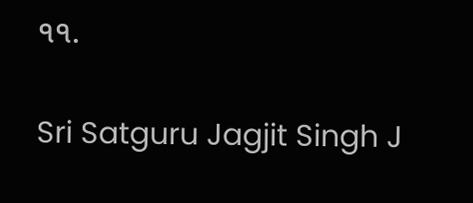੧੧.

Sri Satguru Jagjit Singh J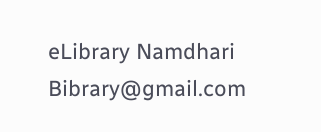eLibrary Namdhari Bibrary@gmail.com